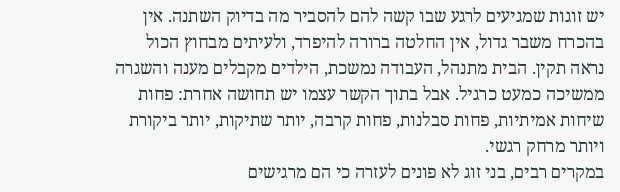יש זוגות שמגיעים לרגע שבו קשה להם להסביר מה בדיוק השתנה. אין בהכרח משבר גדול, אין החלטה ברורה להיפרד, ולעיתים מבחוץ הכול נראה תקין. הבית מתנהל, העבודה נמשכת, הילדים מקבלים מענה והשגרה ממשיכה כמעט כרגיל. אבל בתוך הקשר עצמו יש תחושה אחרת: פחות שיחות אמיתיות, פחות סבלנות, פחות קרבה, יותר שתיקות, יותר ביקורת ויותר מרחק רגשי.
במקרים רבים, בני זוג לא פונים לעזרה כי הם מרגישים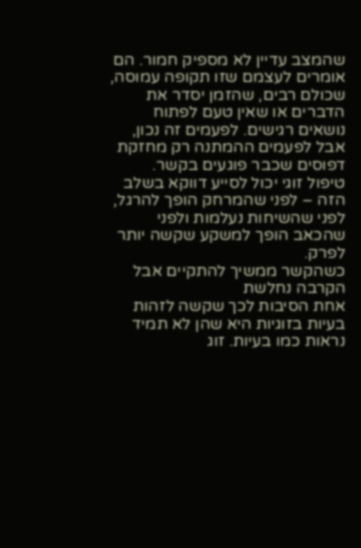שהמצב עדיין לא מספיק חמור. הם אומרים לעצמם שזו תקופה עמוסה, שכולם רבים, שהזמן יסדר את הדברים או שאין טעם לפתוח נושאים רגישים. לפעמים זה נכון, אבל לפעמים ההמתנה רק מחזקת דפוסים שכבר פוגעים בקשר. טיפול זוגי יכול לסייע דווקא בשלב הזה – לפני שהמרחק הופך להרגל, לפני שהשיחות נעלמות ולפני שהכאב הופך למשקע שקשה יותר לפרק.
כשהקשר ממשיך להתקיים אבל הקרבה נחלשת
אחת הסיבות לכך שקשה לזהות בעיות בזוגיות היא שהן לא תמיד נראות כמו בעיות. זוג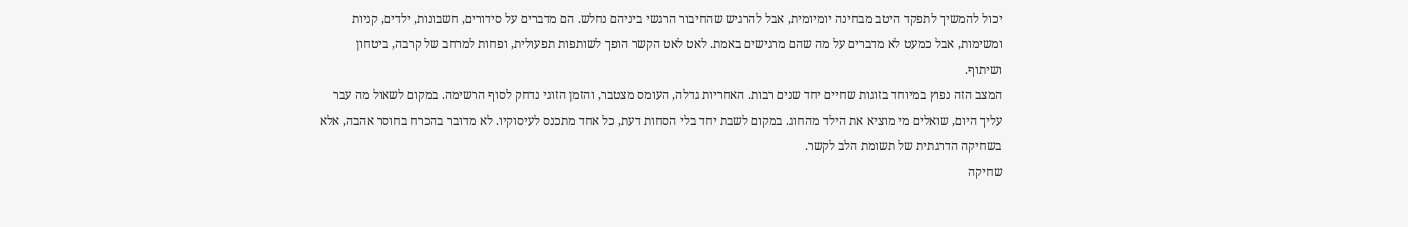יכול להמשיך לתפקד היטב מבחינה יומיומית, אבל להרגיש שהחיבור הרגשי ביניהם נחלש. הם מדברים על סידורים, חשבונות, ילדים, קניות ומשימות, אבל כמעט לא מדברים על מה שהם מרגישים באמת. לאט לאט הקשר הופך לשותפות תפעולית, ופחות למרחב של קרבה, ביטחון ושיתוף.
המצב הזה נפוץ במיוחד בזוגות שחיים יחד שנים רבות. האחריות גדלה, העומס מצטבר, והזמן הזוגי נדחק לסוף הרשימה. במקום לשאול מה עבר עליך היום, שואלים מי מוציא את הילד מהחוג. במקום לשבת יחד בלי הסחות דעת, כל אחד מתכנס לעיסוקיו. לא מדובר בהכרח בחוסר אהבה, אלא בשחיקה הדרגתית של תשומת הלב לקשר.
שחיקה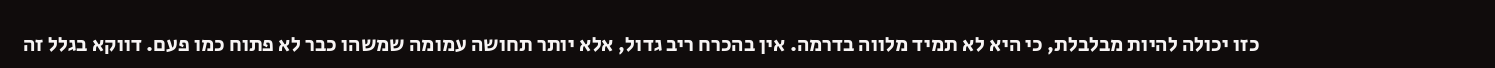כזו יכולה להיות מבלבלת, כי היא לא תמיד מלווה בדרמה. אין בהכרח ריב גדול, אלא יותר תחושה עמומה שמשהו כבר לא פתוח כמו פעם. דווקא בגלל זה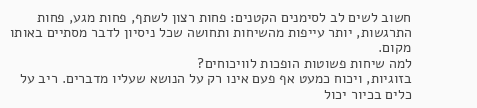חשוב לשים לב לסימנים הקטנים: פחות רצון לשתף, פחות מגע, פחות התרגשות, יותר עייפות מהשיחות ותחושה שכל ניסיון לדבר מסתיים באותו מקום.
למה שיחות פשוטות הופכות לוויכוחים?
בזוגיות, ויכוח כמעט אף פעם אינו רק על הנושא שעליו מדברים. ריב על כלים בכיור יכול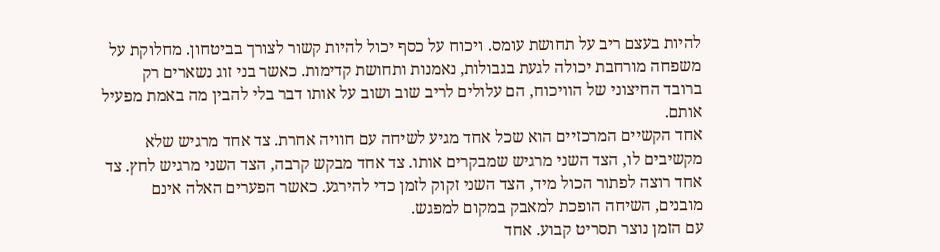להיות בעצם ריב על תחושת עומס. ויכוח על כסף יכול להיות קשור לצורך בביטחון. מחלוקת על משפחה מורחבת יכולה לגעת בגבולות, נאמנות ותחושת קדימות. כאשר בני זוג נשארים רק ברובד החיצוני של הוויכוח, הם עלולים לריב שוב ושוב על אותו דבר בלי להבין מה באמת מפעיל אותם.
אחד הקשיים המרכזיים הוא שכל אחד מגיע לשיחה עם חוויה אחרת. צד אחד מרגיש שלא מקשיבים לו, הצד השני מרגיש שמבקרים אותו. צד אחד מבקש קרבה, הצד השני מרגיש לחץ. צד אחד רוצה לפתור הכול מיד, הצד השני זקוק לזמן כדי להירגע. כאשר הפערים האלה אינם מובנים, השיחה הופכת למאבק במקום למפגש.
עם הזמן נוצר תסריט קבוע. אחד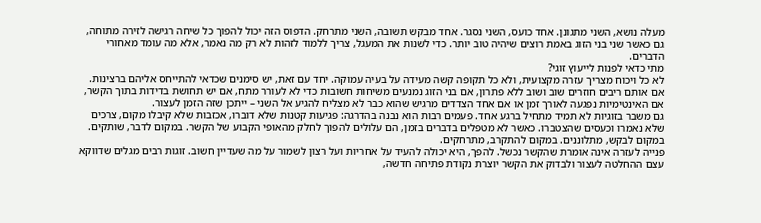מעלה נושא, השני מתגונן. אחד כועס, השני נסגר. אחד מבקש תשובה, השני מתרחק. הדפוס הזה יכול להפוך כל שיחה רגישה לזירה מתוחה, גם כאשר שני בני הזוג באמת רוצים שיהיה טוב יותר. כדי לשנות את המעגל, צריך ללמוד לזהות לא רק מה נאמר, אלא מה עומד מאחורי הדברים.
מתי כדאי לפנות לייעוץ זוגי?
לא כל ויכוח מצריך עזרה מקצועית, ולא כל תקופה קשה מעידה על בעיה עמוקה. יחד עם זאת, יש סימנים שכדאי להתייחס אליהם ברצינות. אם אותם ריבים חוזרים שוב ושוב ללא פתרון, אם בני הזוג נמנעים משיחות חשובות כדי לא לעורר מתח, אם יש תחושת בדידות בתוך הקשר, אם האינטימיות נפגעה לאורך זמן או אם אחד הצדדים מרגיש שהוא כבר לא מצליח להגיע אל השני – ייתכן שזה הזמן לעצור.
גם משבר בזוגיות לא תמיד מתחיל ברגע אחד. פעמים רבות הוא נבנה בהדרגה: פגיעות קטנות שלא דוברו, אכזבות שלא קיבלו מקום, צרכים שלא נאמרו וכעסים שהצטברו. כאשר לא מטפלים בדברים בזמן, הם עלולים להפוך לחלק מהאופי הקבוע של הקשר. במקום לדבר, שותקים. במקום לבקש, מתלוננים. במקום להתקרב, מתרחקים.
פנייה לעזרה אינה אומרת שהקשר נכשל. להפך, היא יכולה להעיד על אחריות ועל רצון לשמור על מה שעדיין חשוב. זוגות רבים מגלים שדווקא עצם ההחלטה לעצור ולבדוק את הקשר יוצרת נקודת פתיחה חדשה,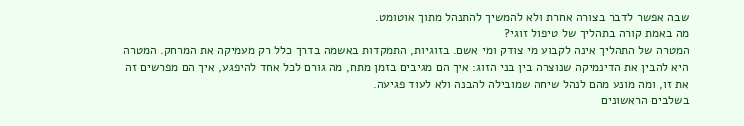שבה אפשר לדבר בצורה אחרת ולא להמשיך להתנהל מתוך אוטומט.
מה באמת קורה בתהליך של טיפול זוגי?
המטרה של התהליך אינה לקבוע מי צודק ומי אשם. בזוגיות, התמקדות באשמה בדרך כלל רק מעמיקה את המרחק. המטרה היא להבין את הדינמיקה שנוצרה בין בני הזוג: איך הם מגיבים בזמן מתח, מה גורם לכל אחד להיפגע, איך הם מפרשים זה את זו, ומה מונע מהם לנהל שיחה שמובילה להבנה ולא לעוד פגיעה.
בשלבים הראשונים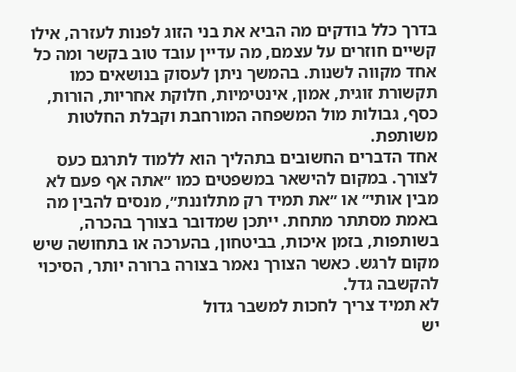בדרך כלל בודקים מה הביא את בני הזוג לפנות לעזרה, אילו קשיים חוזרים על עצמם, מה עדיין עובד טוב בקשר ומה כל אחד מקווה לשנות. בהמשך ניתן לעסוק בנושאים כמו תקשורת זוגית, אמון, אינטימיות, חלוקת אחריות, הורות, כסף, גבולות מול המשפחה המורחבת וקבלת החלטות משותפת.
אחד הדברים החשובים בתהליך הוא ללמוד לתרגם כעס לצורך. במקום להישאר במשפטים כמו ״אתה אף פעם לא מבין אותי״ או ״את תמיד רק מתלוננת״, מנסים להבין מה באמת מסתתר מתחת. ייתכן שמדובר בצורך בהכרה, בשותפות, בזמן איכות, בביטחון, בהערכה או בתחושה שיש מקום לרגש. כאשר הצורך נאמר בצורה ברורה יותר, הסיכוי להקשבה גדל.
לא תמיד צריך לחכות למשבר גדול
יש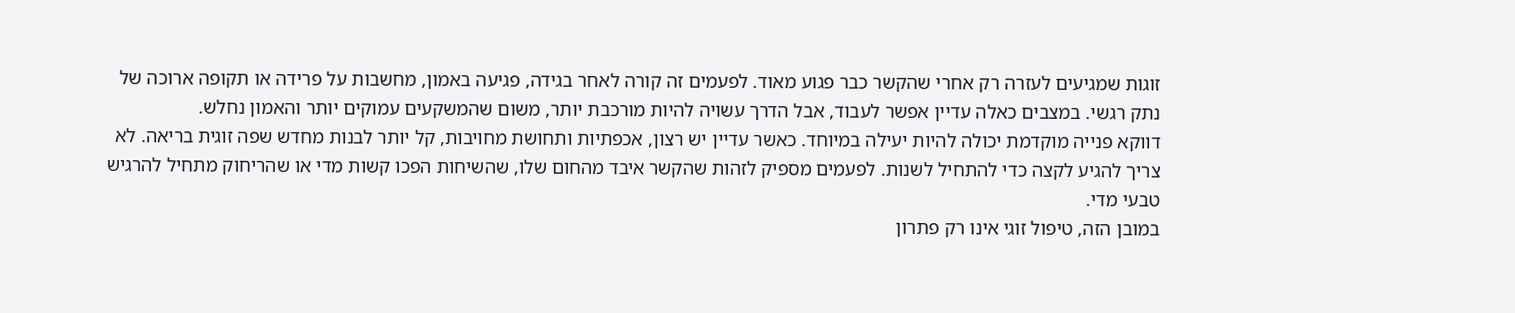זוגות שמגיעים לעזרה רק אחרי שהקשר כבר פגוע מאוד. לפעמים זה קורה לאחר בגידה, פגיעה באמון, מחשבות על פרידה או תקופה ארוכה של נתק רגשי. במצבים כאלה עדיין אפשר לעבוד, אבל הדרך עשויה להיות מורכבת יותר, משום שהמשקעים עמוקים יותר והאמון נחלש.
דווקא פנייה מוקדמת יכולה להיות יעילה במיוחד. כאשר עדיין יש רצון, אכפתיות ותחושת מחויבות, קל יותר לבנות מחדש שפה זוגית בריאה. לא צריך להגיע לקצה כדי להתחיל לשנות. לפעמים מספיק לזהות שהקשר איבד מהחום שלו, שהשיחות הפכו קשות מדי או שהריחוק מתחיל להרגיש טבעי מדי.
במובן הזה, טיפול זוגי אינו רק פתרון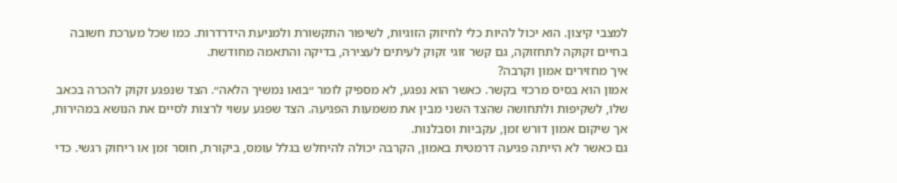למצבי קיצון. הוא יכול להיות כלי לחיזוק הזוגיות, לשיפור התקשורת ולמניעת הידרדרות. כמו שכל מערכת חשובה בחיים זקוקה לתחזוקה, גם קשר זוגי זקוק לעיתים לעצירה, בדיקה והתאמה מחודשת.
איך מחזירים אמון וקרבה?
אמון הוא בסיס מרכזי בקשר. כאשר הוא נפגע, לא מספיק לומר ״בואו נמשיך הלאה״. הצד שנפגע זקוק להכרה בכאב שלו, לשקיפות ולתחושה שהצד השני מבין את משמעות הפגיעה. הצד שפגע עשוי לרצות לסיים את הנושא במהירות, אך שיקום אמון דורש זמן, עקביות וסבלנות.
גם כאשר לא הייתה פגיעה דרמטית באמון, הקרבה יכולה להיחלש בגלל עומס, ביקורת, חוסר זמן או ריחוק רגשי. כדי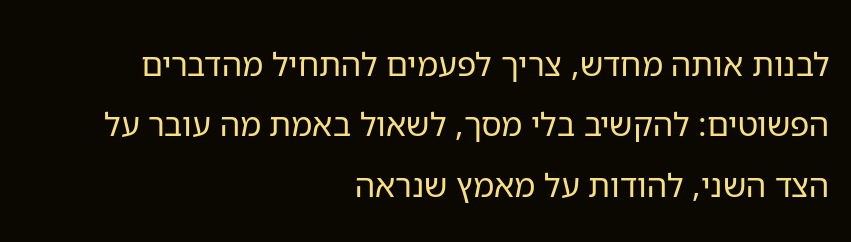לבנות אותה מחדש, צריך לפעמים להתחיל מהדברים הפשוטים: להקשיב בלי מסך, לשאול באמת מה עובר על הצד השני, להודות על מאמץ שנראה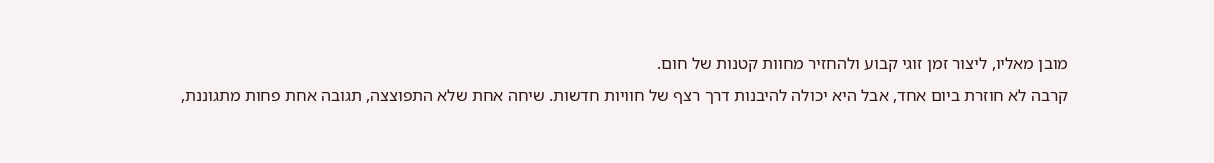מובן מאליו, ליצור זמן זוגי קבוע ולהחזיר מחוות קטנות של חום.
קרבה לא חוזרת ביום אחד, אבל היא יכולה להיבנות דרך רצף של חוויות חדשות. שיחה אחת שלא התפוצצה, תגובה אחת פחות מתגוננת,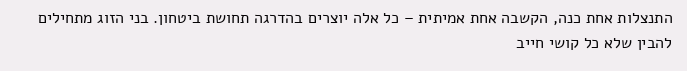התנצלות אחת כנה, הקשבה אחת אמיתית – כל אלה יוצרים בהדרגה תחושת ביטחון. בני הזוג מתחילים להבין שלא כל קושי חייב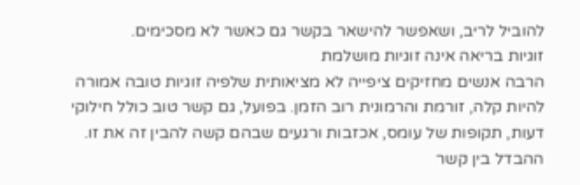להוביל לריב, ושאפשר להישאר בקשר גם כאשר לא מסכימים.
זוגיות בריאה אינה זוגיות מושלמת
הרבה אנשים מחזיקים ציפייה לא מציאותית שלפיה זוגיות טובה אמורה להיות קלה, זורמת והרמונית רוב הזמן. בפועל, גם קשר טוב כולל חילוקי דעות, תקופות של עומס, אכזבות ורגעים שבהם קשה להבין זה את זו. ההבדל בין קשר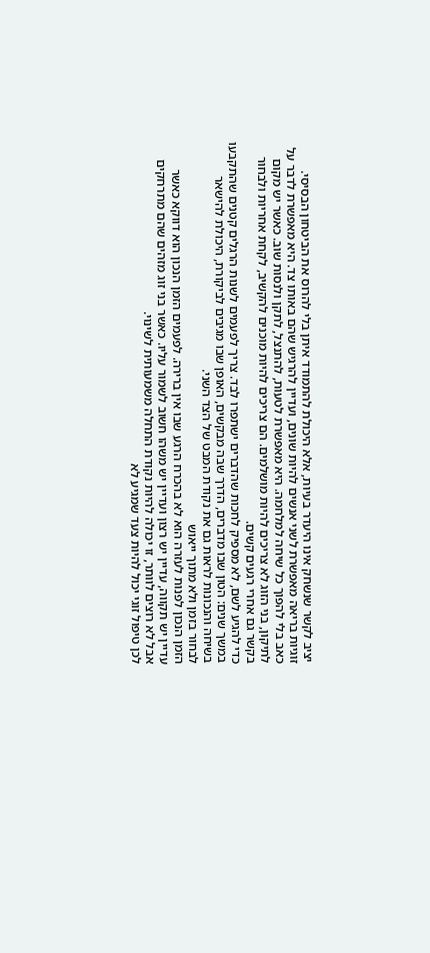יציב לקשר שנשחק אינו היעדר בעיות, אלא היכולת להתמודד איתן בלי להרוס את הביטחון הבסיסי.
זוגיות בריאה מאפשרת לשני אנשים להיות שונים, ועדיין להרגיש שהם באותו צד. היא מאפשרת לדבר על כאב בלי להפוך כל שיחה למלחמה. היא מאפשרת לטעות, להתנצל, לתקן ולנסות שוב. כאשר יש מקום לתיקון, בני הזוג לא צריכים להיות מושלמים. הם צריכים להיות מוכנים להקשיב, לקחת אחריות ולבחור בקשר גם אחרי רגעים קשים.
כדי להגיע לשם, לא מספיק לחכות שהדברים ישתפרו לבד. צריך לפעמים לשנות הרגלים קטנים שהתקבעו במשך שנים: הטון שבו מדברים, הדרך שבה מבקשים, האופן שבו מגיבים לביקורת, היכולת להישאר בשיחה והנכונות לראות גם את נקודת המבט של הצד השני.
לבחור בזמן ולא מתוך ייאוש
הזמן הנכון לפנות לעזרה הוא לא בהכרח הרגע שבו אין ברירה. לפעמים הזמן הנכון הוא דווקא כאשר עדיין יש תקווה, עדיין יש רצון ועדיין יש משהו חשוב לשמור עליו. כאשר בני זוג מזהים שהם מתרחקים אבל לא רוצים לוותר, זו יכולה להיות נקודת התחלה משמעותית לשינוי.
לכן טיפול זוגי יכול להיות צעד שמגיע לא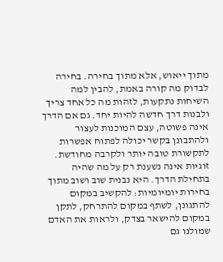מתוך ייאוש, אלא מתוך בחירה. בחירה לבדוק מה קורה באמת, להבין למה השיחות נתקעות, לזהות מה כל אחד צריך ולבנות דרך חדשה להיות יחד. גם אם הדרך אינה פשוטה, עצם המוכנות לעצור ולהתבונן בקשר יכולה לפתוח אפשרות לתקשורת טובה יותר ולקרבה מחודשת.
זוגיות אינה נשענת רק על מה שהיה בתחילת הדרך. היא נבנית שוב ושוב מתוך בחירות יומיומיות: להקשיב במקום להתגונן, לשתף במקום להתרחק, לתקן במקום להישאר בצדק, ולראות את האדם שמולנו גם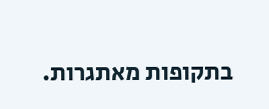בתקופות מאתגרות.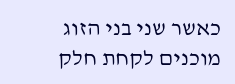כאשר שני בני הזוג מוכנים לקחת חלק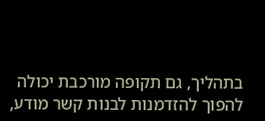בתהליך, גם תקופה מורכבת יכולה להפוך להזדמנות לבנות קשר מודע,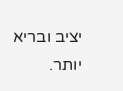יציב ובריא יותר.